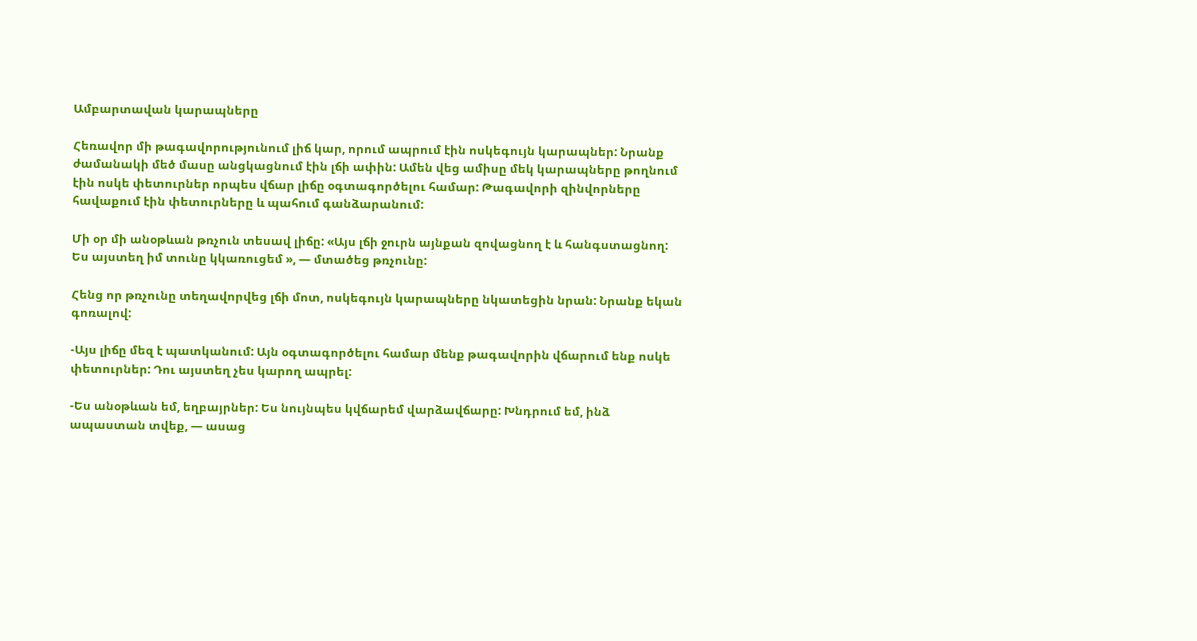Ամբարտավան կարապները

Հեռավոր մի թագավորությունում լիճ կար, որում ապրում էին ոսկեգույն կարապներ: Նրանք ժամանակի մեծ մասը անցկացնում էին լճի ափին: Ամեն վեց ամիսը մեկ կարապները թողնում էին ոսկե փետուրներ որպես վճար լիճը օգտագործելու համար: Թագավորի զինվորները հավաքում էին փետուրները և պահում գանձարանում:

Մի օր մի անօթևան թռչուն տեսավ լիճը: «Այս լճի ջուրն այնքան զովացնող է և հանգստացնող: Ես այստեղ իմ տունը կկառուցեմ », — մտածեց թռչունը:

Հենց որ թռչունը տեղավորվեց լճի մոտ, ոսկեգույն կարապները նկատեցին նրան: Նրանք եկան գոռալով:

-Այս լիճը մեզ է պատկանում: Այն օգտագործելու համար մենք թագավորին վճարում ենք ոսկե փետուրներ: Դու այստեղ չես կարող ապրել:

-Ես անօթևան եմ, եղբայրներ: Ես նույնպես կվճարեմ վարձավճարը: Խնդրում եմ, ինձ ապաստան տվեք, — ասաց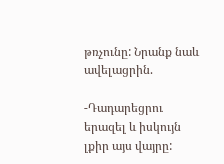թռչունը: Նրանք նաև ավելացրին.

-Դադարեցրու երազել և իսկույն լքիր այս վայրը: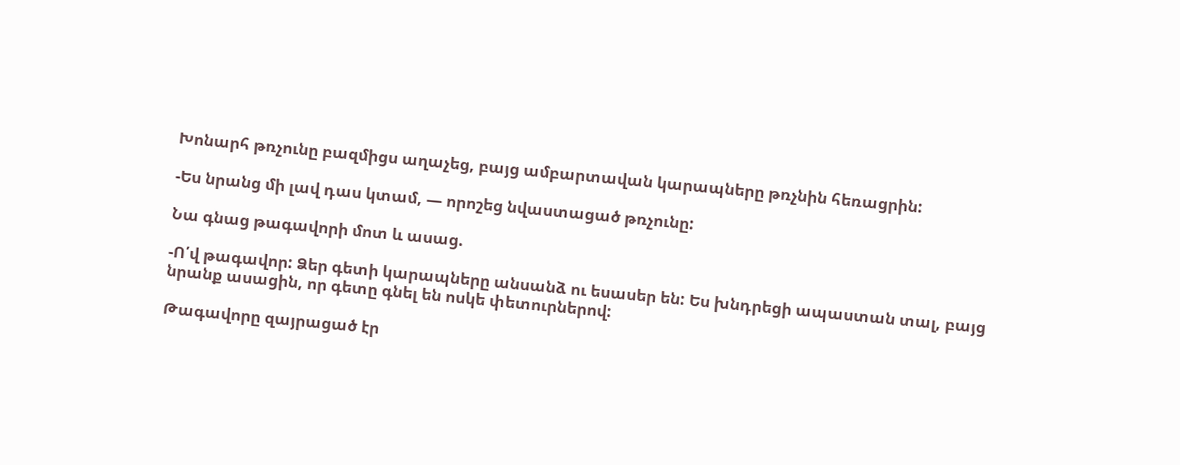Խոնարհ թռչունը բազմիցս աղաչեց, բայց ամբարտավան կարապները թռչնին հեռացրին:

-Ես նրանց մի լավ դաս կտամ, — որոշեց նվաստացած թռչունը:

Նա գնաց թագավորի մոտ և ասաց.

-Ո՛վ թագավոր: Ձեր գետի կարապները անսանձ ու եսասեր են: Ես խնդրեցի ապաստան տալ, բայց նրանք ասացին, որ գետը գնել են ոսկե փետուրներով:

Թագավորը զայրացած էր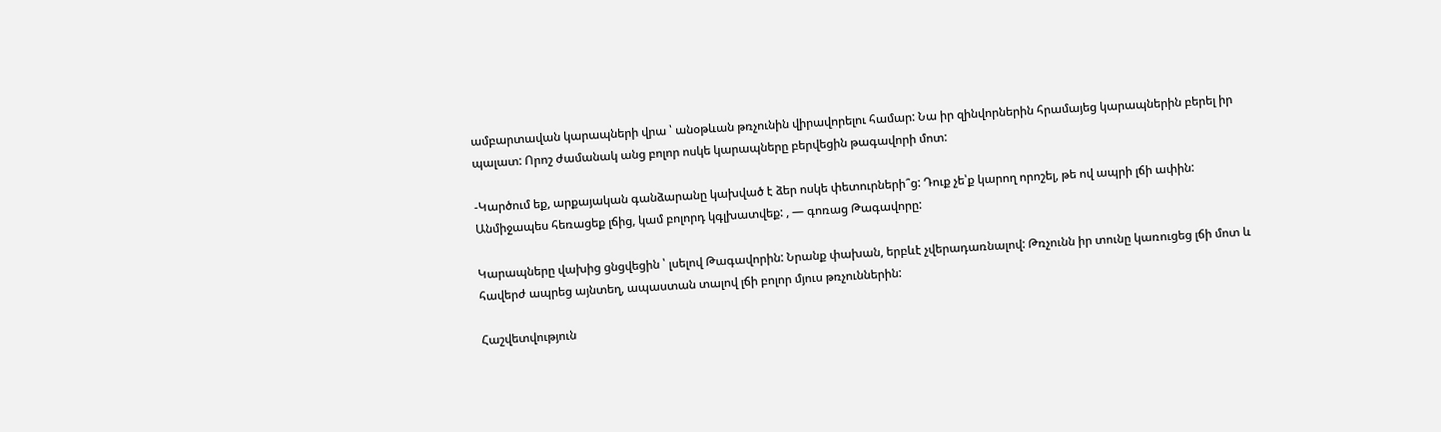ամբարտավան կարապների վրա ՝ անօթևան թռչունին վիրավորելու համար: Նա իր զինվորներին հրամայեց կարապներին բերել իր պալատ: Որոշ ժամանակ անց բոլոր ոսկե կարապները բերվեցին թագավորի մոտ:

-Կարծում եք, արքայական գանձարանը կախված է ձեր ոսկե փետուրների՞ց: Դուք չե՝ք կարող որոշել, թե ով ապրի լճի ափին: Անմիջապես հեռացեք լճից, կամ բոլորդ կգլխատվեք: , — գոռաց Թագավորը:

Կարապները վախից ցնցվեցին ՝ լսելով Թագավորին: Նրանք փախան, երբևէ չվերադառնալով: Թռչունն իր տունը կառուցեց լճի մոտ և հավերժ ապրեց այնտեղ, ապաստան տալով լճի բոլոր մյուս թռչուններին:

Հաշվետվություն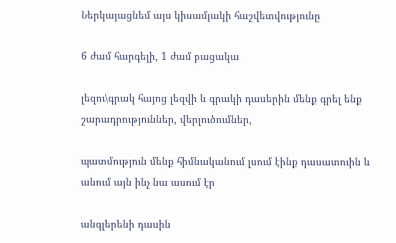Ներկայացնեմ այս կիսամյակի հաշվետվությունը

6 ժամ հարգելի, 1 ժամ բացակա

լեզու\գրակ հայոց լեզվի և գրակի դասերին մենք գրել ենք շարադրություններ, վերլուծումներ,

պատմություն մենք հիմնականում լսում էինք դասատուին և անում այն ինչ նա ասում էր

անգլերենի դասին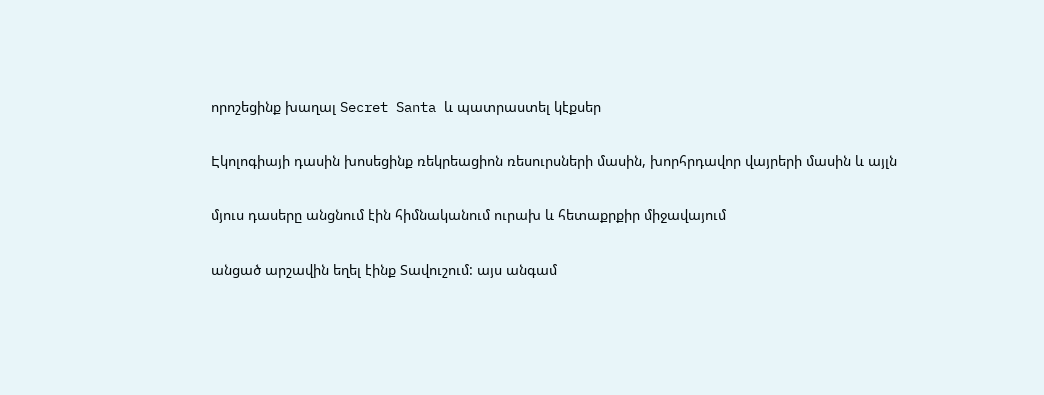որոշեցինք խաղալ Secret Santa և պատրաստել կէքսեր

Էկոլոգիայի դասին խոսեցինք ռեկրեացիոն ռեսուրսների մասին, խորհրդավոր վայրերի մասին և այլն

մյուս դասերը անցնում էին հիմնականում ուրախ և հետաքրքիր միջավայում

անցած արշավին եղել էինք Տավուշում: այս անգամ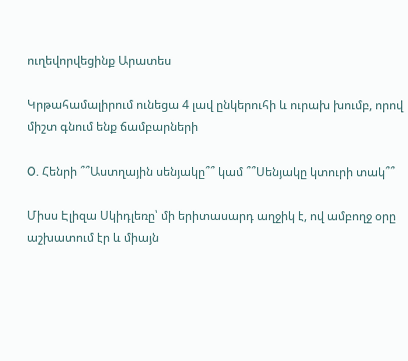ուղեվորվեցինք Արատես

Կրթահամալիրում ունեցա 4 լավ ընկերուհի և ուրախ խումբ, որով միշտ գնում ենք ճամբարների

O. Հենրի ՞՞Աստղային սենյակը՞՞ կամ ՞՞Սենյակը կտուրի տակ՞՞

Միսս Էլիզա Սկիդլեռը՝ մի երիտասարդ աղջիկ է, ով ամբողջ օրը աշխատում էր և միայն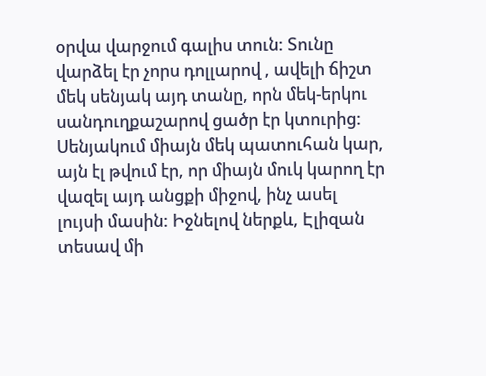օրվա վարջում գալիս տուն: Տունը վարձել էր չորս դոլլարով , ավելի ճիշտ մեկ սենյակ այդ տանը, որն մեկ-երկու սանդուղքաշարով ցածր էր կտուրից: Սենյակում միայն մեկ պատուհան կար, այն էլ թվում էր, որ միայն մուկ կարող էր վազել այդ անցքի միջով, ինչ ասել լույսի մասին: Իջնելով ներքև, Էլիզան տեսավ մի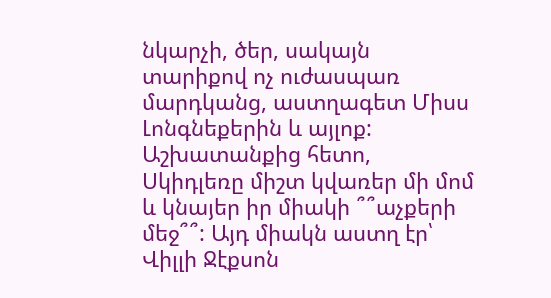նկարչի, ծեր, սակայն տարիքով ոչ ուժասպառ մարդկանց, աստղագետ Միսս Լոնգնեքերին և այլոք: Աշխատանքից հետո, Սկիդլեռը միշտ կվառեր մի մոմ և կնայեր իր միակի ՞՞աչքերի մեջ՞՞: Այդ միակն աստղ էր՝ Վիլլի Ջէքսոն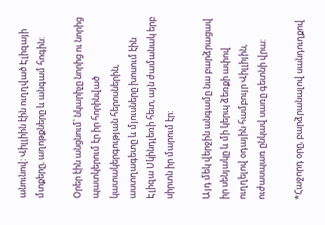անունով: Վիլլիին էին ուղղված Էլիզայի մտքերը, աղոթքները և անգամ հոգին:

Օրեր էին անցնում՝ նկարիչը նորից ու նորից պատկերում էր իր հորինված կատակերգության հերոսներին, աստղագետը և մյուսները խոսում էին Էլիզա Սկինդլեռի հետ, այն ժամանակ երբ սիրտն իր մարում էր:

Այդ մեկ վերջին անգամը նա բարձրացավ իր սենյակը և մի կերպ ձեռքի ափով ուղղելով օդային համբույր Վիլլիյին, ուժասպառ ընկավ սառը գետնի վրա:

*Հաջորդ օրը, բարձրանալով սանդուղքով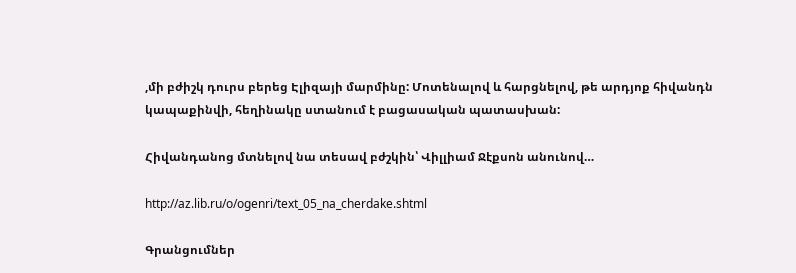,մի բժիշկ դուրս բերեց Էլիզայի մարմինը: Մոտենալով և հարցնելով, թե արդյոք հիվանդն կապաքինվի, հեղինակը ստանում է բացասական պատասխան:

Հիվանդանոց մտնելով նա տեսավ բժշկին՝ Վիլլիամ Ջէքսոն անունով…

http://az.lib.ru/o/ogenri/text_05_na_cherdake.shtml

Գրանցումներ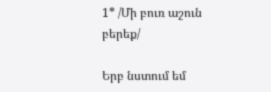1* /Մի բուռ աշուն բերեք/

Երբ նստում եմ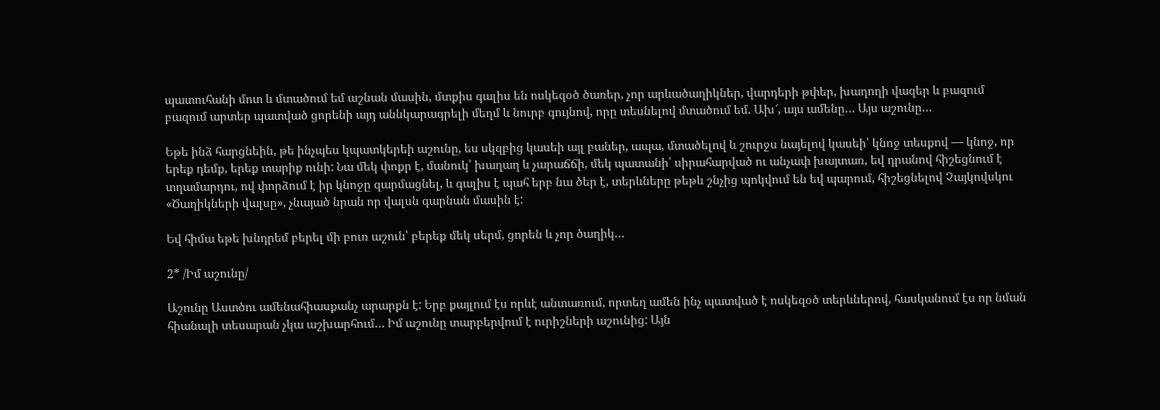պատուհանի մոտ և մտածում եմ աշնան մասին, մտքիս գալիս են ոսկեզօծ ծառեր, չոր արևածաղիկներ, վարդերի թփեր, խաղողի վազեր և բազում բազում արտեր պատված ցորենի այդ աննկարագրելի մեղմ և նուրբ գույնով, որը տեսնելով մտածում եմ. Ախ՜, այս ամենը… Այս աշունը…

Եթե ինձ հարցնեին, թե ինչպես կպատկերեի աշունը, ես սկզբից կասեի այլ բաներ, ապա, մտածելով և շուրջս նայելով կասեի՝ կնոջ տեսքով — կնոջ, որ երեք դեմք, երեք տարիք ունի: Նա մեկ փոքր է, մանուկ՝ խաղաղ և չարաճճի, մեկ պատանի՝ սիրահարված ու անչափ խայտառ, եվ դրանով հիշեցնում է տղամարդու, ով փորձում է իր կնոջը զարմացնել, և գալիս է պահ երբ նա ծեր է, տերևները թեթև շնչից պոկվում են եվ պարում, հիշեցնելով Չայկովսկու «Ծաղիկների վալսը», չնայած նրան որ վալսն գարնան մասին է:

Եվ հիմա եթե խնդրեմ բերել մի բուռ աշուն՝ բերեք մեկ սերմ, ցորեն և չոր ծաղիկ…

2* /Իմ աշունը/

Աշունը Աստծու ամենահիասքանչ արարքն է: Երբ քայլում էս որևէ անտառում, որտեղ ամեն ինչ պատված է ոսկեզօծ տերևներով, հասկանում էս որ նման հիանալի տեսարան չկա աշխարհում… Իմ աշունը տարբերվում է ուրիշների աշունից: Այն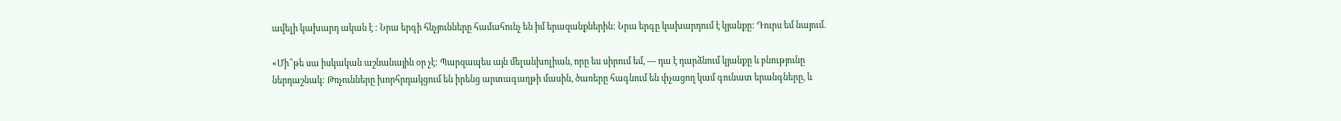ավելի կախարդ ական է : Նրա երգի հնչյունները համահունչ են իմ երազանքներին: Նրա երգը կախարդում է կյանքը: Դուրս եմ նայում.

«Մի՞թե սա իսկական աշնանային օր չէ: Պարզապես այն մելանխոլիան, որը ես սիրում եմ, — դա է դարձնում կյանքը և բնությունը ներդաշնակ: Թռչունները խորհրդակցում են իրենց արտագաղթի մասին, ծառերը հագնում են փչացող կամ գունատ երանգները, և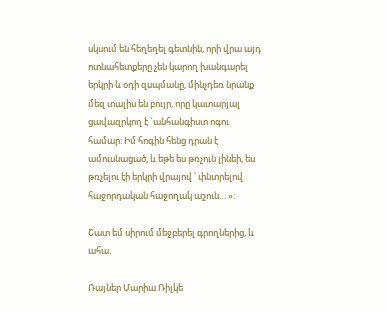սկսում են հեղեղել գետնին, որի վրա այդ ոտնահետքերը չեն կարող խանգարել երկրի և օդի զսպմանը, մինչդեռ նրանք մեզ տալիս են բույր, որը կատարյալ ցավազրկող է `անհանգիստ ոգու համար: Իմ հոգին հենց դրան է ամուսնացած, և եթե ես թռչուն լինեի, ես թռչելու էի երկրի վրայով ՝ փնտրելով հաջորդական հաջողակ աշուն… »:

Շատ եմ սիրում մեջբերել գրողներից, և ահա.

Ռայներ Մարիա Ռիլկե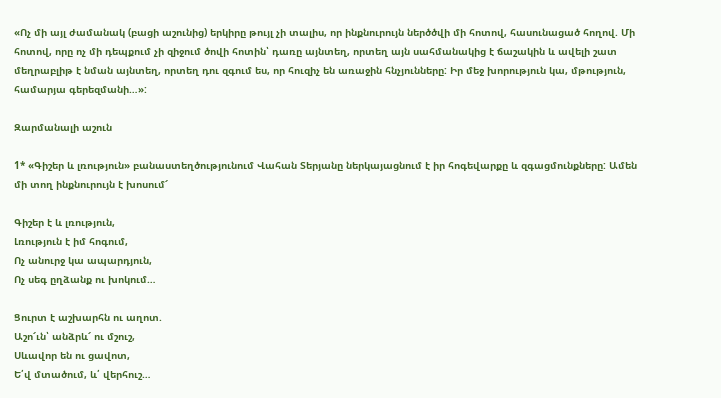«Ոչ մի այլ ժամանակ (բացի աշունից) երկիրը թույլ չի տալիս, որ ինքնուրույն ներծծվի մի հոտով, հասունացած հողով. Մի հոտով, որը ոչ մի դեպքում չի զիջում ծովի հոտին՝ դառը այնտեղ, որտեղ այն սահմանակից է ճաշակին և ավելի շատ մեղրաբլիթ է նման այնտեղ, որտեղ դու զգում ես, որ հուզիչ են առաջին հնչյունները: Իր մեջ խորություն կա, մթություն, համարյա գերեզմանի…»:

Զարմանալի աշուն

1* «Գիշեր և լռություն» բանաստեղծությունում Վահան Տերյանը ներկայացնում է իր հոգեվարքը և զգացմունքները: Ամեն մի տող ինքնուրույն է խոսում՜

Գիշեր է և լռություն,
Լռություն է իմ հոգում,
Ոչ անուրջ կա ապարդյուն,
Ոչ սեգ ըղձանք ու խոկում…

Ցուրտ է աշխարհն ու աղոտ.
Աշո՜ւն՝ անձրև՜ ու մշուշ,
Սևավոր են ու ցավոտ,
Ե՛վ մտածում, և՛ վերհուշ…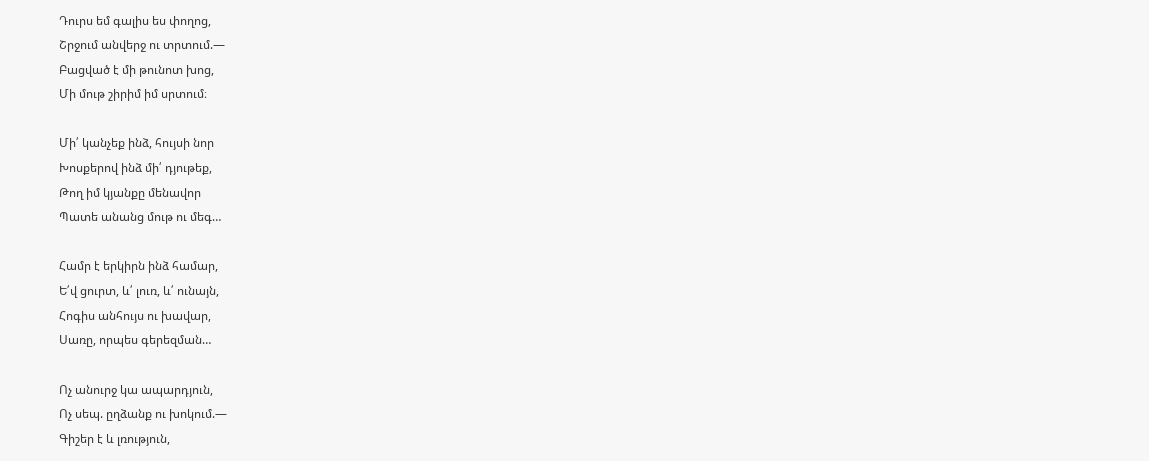Դուրս եմ գալիս ես փողոց,
Շրջում անվերջ ու տրտում.—
Բացված է մի թունոտ խոց,
Մի մութ շիրիմ իմ սրտում։

Մի՛ կանչեք ինձ, հույսի նոր
Խոսքերով ինձ մի՛ դյութեք,
Թող իմ կյանքը մենավոր
Պատե անանց մութ ու մեգ…

Համր է երկիրն ինձ համար,
Ե՛վ ցուրտ, և՛ լուռ, և՛ ունայն,
Հոգիս անհույս ու խավար,
Սառը, որպես գերեզման…

Ոչ անուրջ կա ապարդյուն,
Ոչ սեպ. ըղձանք ու խոկում.—
Գիշեր է և լռություն,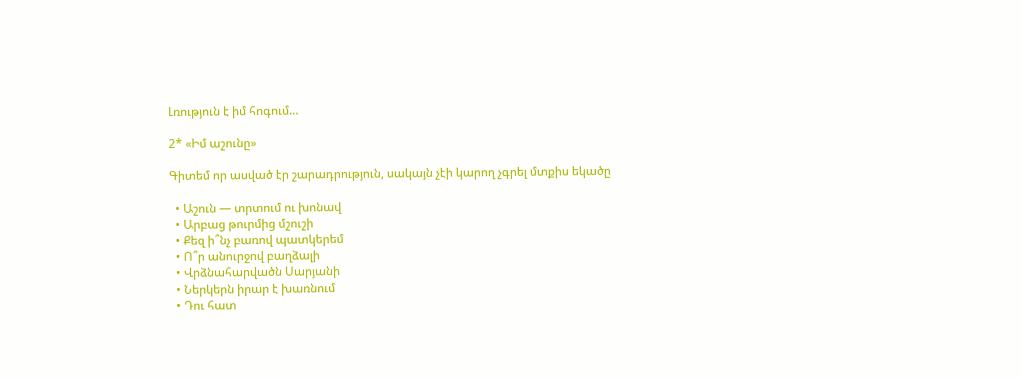Լռություն է իմ հոգում…

2* «Իմ աշունը»

Գիտեմ որ ասված էր շարադրություն, սակայն չէի կարող չգրել մտքիս եկածը

  • Աշուն — տրտում ու խոնավ
  • Արբաց թուրմից մշուշի
  • Քեզ ի՞նչ բառով պատկերեմ
  • Ո՞ր անուրջով բաղձալի
  • Վրձնահարվածն Սարյանի
  • Ներկերն իրար է խառնում
  • Դու հատ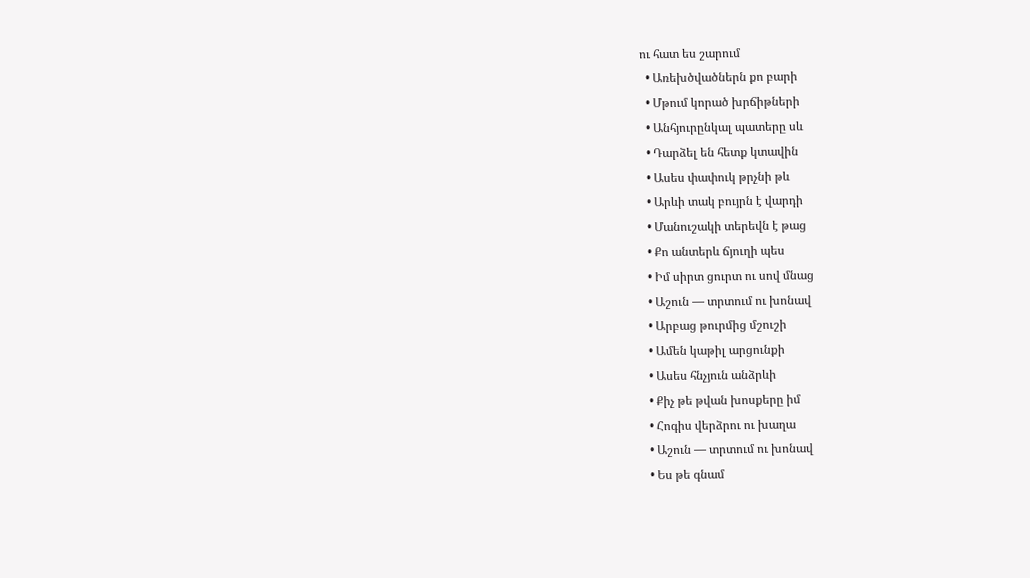ու հատ ես շարում
  • Առեխծվածներն քո բարի
  • Մթում կորած խրճիթների
  • Անհյուրընկալ պատերը սև
  • Դարձել են հետք կտավին
  • Ասես փափուկ թրչնի թև
  • Արևի տակ բույրն է վարդի
  • Մանուշակի տերեվն է թաց
  • Քո անտերև ճյուղի պես
  • Իմ սիրտ ցուրտ ու սով մնաց
  • Աշուն — տրտում ու խոնավ
  • Արբաց թուրմից մշուշի
  • Ամեն կաթիլ արցունքի
  • Ասես հնչյուն անձրևի
  • Քիչ թե թվան խոսքերը իմ
  • Հոգիս վերձրու ու խաղա
  • Աշուն — տրտում ու խոնավ
  • Ես թե գնամ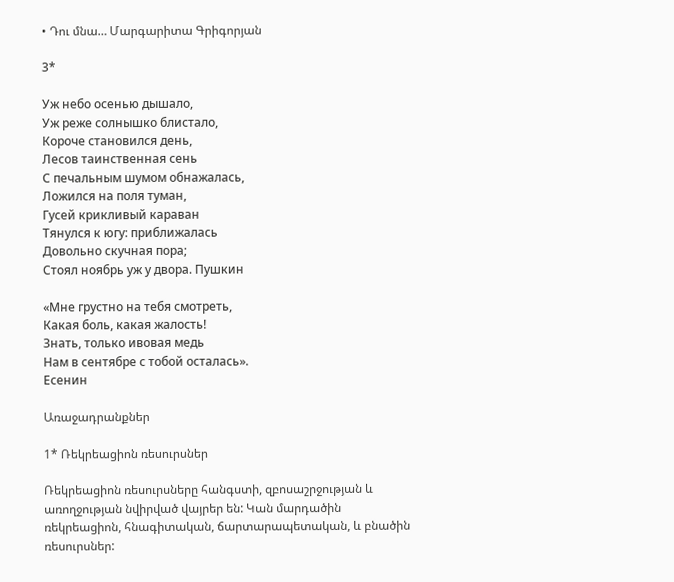• Դու մնա… Մարգարիտա Գրիգորյան

3*

Уж небо осенью дышало,
Уж реже солнышко блистало,
Короче становился день,
Лесов таинственная сень
С печальным шумом обнажалась,
Ложился на поля туман,
Гусей крикливый караван
Тянулся к югу: приближалась
Довольно скучная пора;
Стоял ноябрь уж у двора. Пушкин

«Мне грустно на тебя смотреть,
Какая боль, какая жалость!
Знать, только ивовая медь
Нам в сентябре с тобой осталась».
Есенин

Առաջադրանքներ

1* Ռեկրեացիոն ռեսուրսներ

Ռեկրեացիոն ռեսուրսները հանգստի, զբոսաշրջության և առողջության նվիրված վայրեր են: Կան մարդածին ռեկրեացիոն, հնագիտական, ճարտարապետական, և բնածին ռեսուրսներ: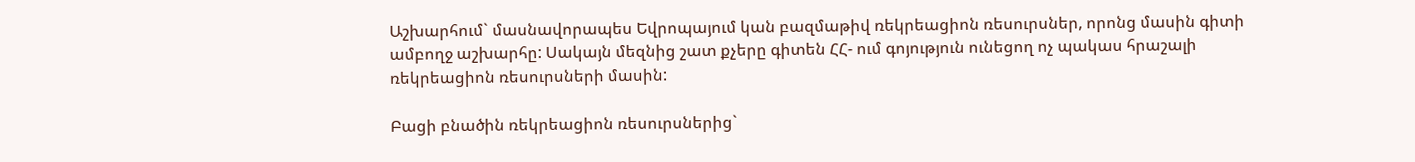Աշխարհում` մասնավորապես Եվրոպայում կան բազմաթիվ ռեկրեացիոն ռեսուրսներ, որոնց մասին գիտի ամբողջ աշխարհը: Սակայն մեզնից շատ քչերը գիտեն ՀՀ- ում գոյություն ունեցող ոչ պակաս հրաշալի ռեկրեացիոն ռեսուրսների մասին:

Բացի բնածին ռեկրեացիոն ռեսուրսներից`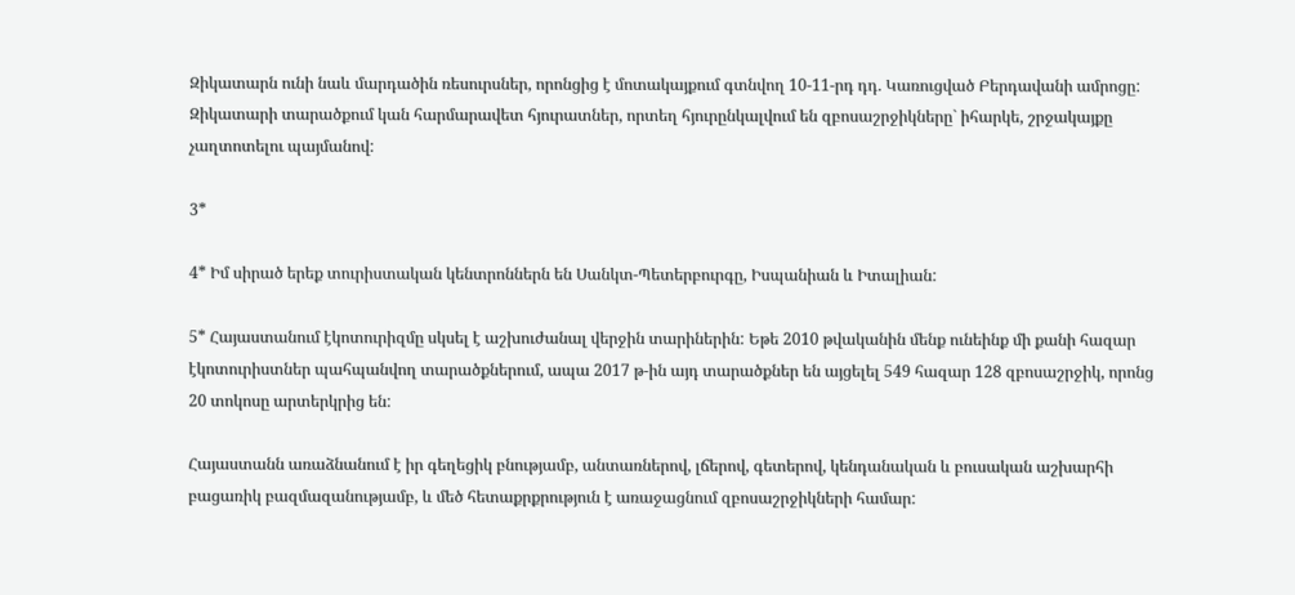Զիկատարն ունի նաև մարդածին ռեսուրսներ, որոնցից է մոտակայքում գտնվող 10-11-րդ դդ. Կառուցված Բերդավանի ամրոցը: Զիկատարի տարածքում կան հարմարավետ հյուրատներ, որտեղ հյուրընկալվում են զբոսաշրջիկները` իհարկե, շրջակայքը չաղտոտելու պայմանով:

3*

4* Իմ սիրած երեք տուրիստական կենտրոններն են Սանկտ-Պետերբուրգը, Իսպանիան և Իտալիան:

5* Հայաստանում էկոտուրիզմը սկսել է աշխուժանալ վերջին տարիներին: Եթե 2010 թվականին մենք ունեինք մի քանի հազար էկոտուրիստներ պահպանվող տարածքներում, ապա 2017 թ-ին այդ տարածքներ են այցելել 549 հազար 128 զբոսաշրջիկ, որոնց 20 տոկոսը արտերկրից են:

Հայաստանն առաձնանում է իր գեղեցիկ բնությամբ, անտառներով, լճերով, գետերով, կենդանական և բուսական աշխարհի բացառիկ բազմազանությամբ, և մեծ հետաքրքրություն է առաջացնում զբոսաշրջիկների համար: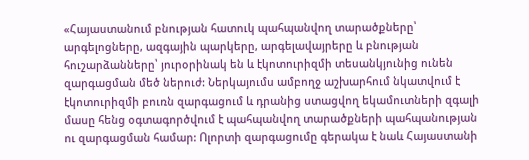«Հայաստանում բնության հատուկ պահպանվող տարածքները՝ արգելոցները, ազգային պարկերը, արգելավայրերը և բնության հուշարձանները՝ յուրօրինակ են և էկոտուրիզմի տեսանկյունից ունեն զարգացման մեծ ներուժ: Ներկայումս ամբողջ աշխարհում նկատվում է էկոտուրիզմի բուռն զարգացում և դրանից ստացվող եկամուտների զգալի մասը հենց օգտագործվում է պահպանվող տարածքների պահպանության ու զարգացման համար: Ոլորտի զարգացումը գերակա է նաև Հայաստանի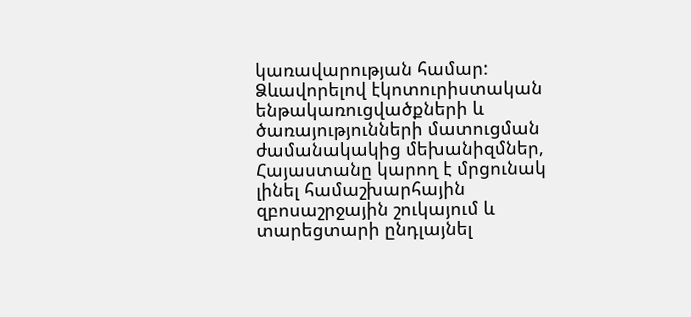կառավարության համար: Ձևավորելով էկոտուրիստական ենթակառուցվածքների և ծառայությունների մատուցման ժամանակակից մեխանիզմներ, Հայաստանը կարող է մրցունակ լինել համաշխարհային զբոսաշրջային շուկայում և տարեցտարի ընդլայնել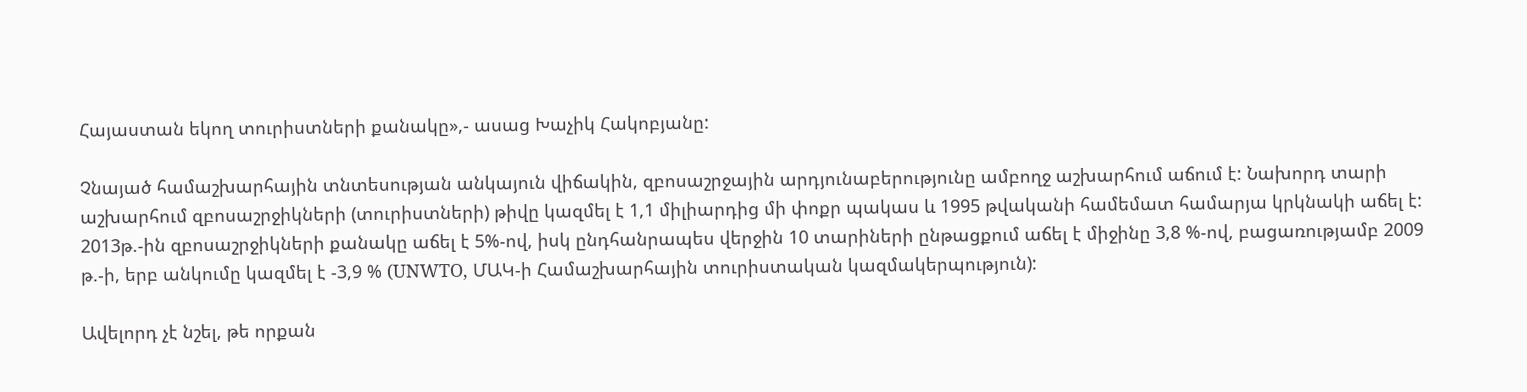Հայաստան եկող տուրիստների քանակը»,- ասաց Խաչիկ Հակոբյանը:

Չնայած համաշխարհային տնտեսության անկայուն վիճակին, զբոսաշրջային արդյունաբերությունը ամբողջ աշխարհում աճում է: Նախորդ տարի աշխարհում զբոսաշրջիկների (տուրիստների) թիվը կազմել է 1,1 միլիարդից մի փոքր պակաս և 1995 թվականի համեմատ համարյա կրկնակի աճել է: 2013թ.-ին զբոսաշրջիկների քանակը աճել է 5%-ով, իսկ ընդհանրապես վերջին 10 տարիների ընթացքում աճել է միջինը 3,8 %-ով, բացառությամբ 2009 թ.-ի, երբ անկումը կազմել է -3,9 % (UNWTO, ՄԱԿ-ի Համաշխարհային տուրիստական կազմակերպություն):

Ավելորդ չէ նշել, թե որքան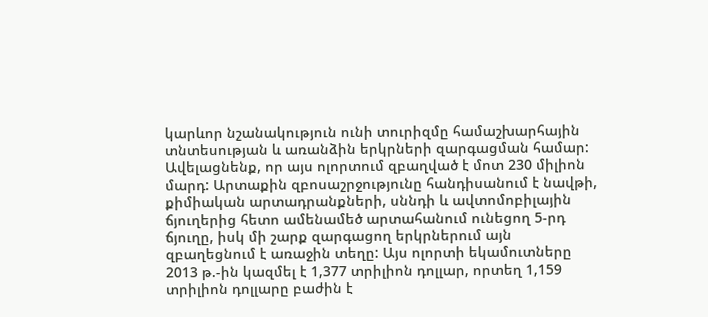կարևոր նշանակություն ունի տուրիզմը համաշխարհային տնտեսության և առանձին երկրների զարգացման համար: Ավելացնենք, որ այս ոլորտում զբաղված է մոտ 230 միլիոն մարդ: Արտաքին զբոսաշրջությունը հանդիսանում է նավթի, քիմիական արտադրանքների, սննդի և ավտոմոբիլային ճյուղերից հետո ամենամեծ արտահանում ունեցող 5-րդ ճյուղը, իսկ մի շարք զարգացող երկրներում այն զբաղեցնում է առաջին տեղը: Այս ոլորտի եկամուտները 2013 թ.-ին կազմել է 1,377 տրիլիոն դոլլար, որտեղ 1,159 տրիլիոն դոլլարը բաժին է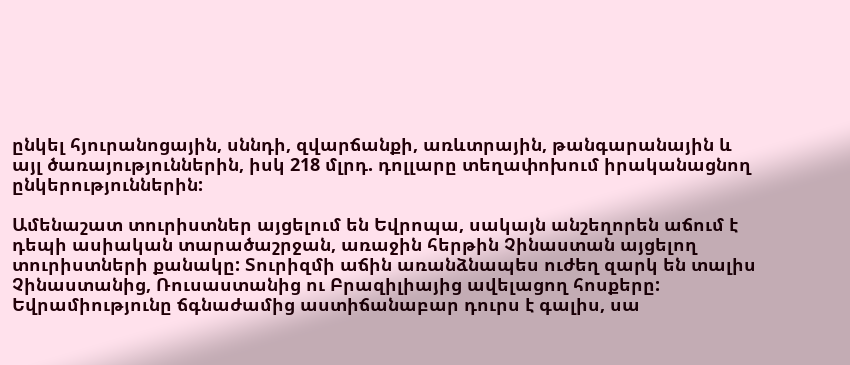ընկել հյուրանոցային, սննդի, զվարճանքի, առևտրային, թանգարանային և այլ ծառայություններին, իսկ 218 մլրդ. դոլլարը տեղափոխում իրականացնող ընկերություններին:

Ամենաշատ տուրիստներ այցելում են Եվրոպա, սակայն անշեղորեն աճում է դեպի ասիական տարածաշրջան, առաջին հերթին Չինաստան այցելող տուրիստների քանակը: Տուրիզմի աճին առանձնապես ուժեղ զարկ են տալիս Չինաստանից, Ռուսաստանից ու Բրազիլիայից ավելացող հոսքերը: Եվրամիությունը ճգնաժամից աստիճանաբար դուրս է գալիս, սա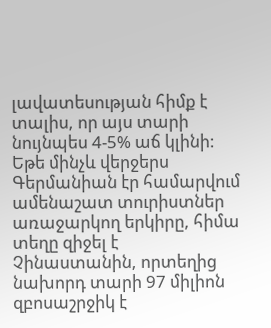լավատեսության հիմք է տալիս, որ այս տարի նույնպես 4-5% աճ կլինի: Եթե մինչև վերջերս Գերմանիան էր համարվում ամենաշատ տուրիստներ առաջարկող երկիրը, հիմա տեղը զիջել է Չինաստանին, որտեղից նախորդ տարի 97 միլիոն զբոսաշրջիկ է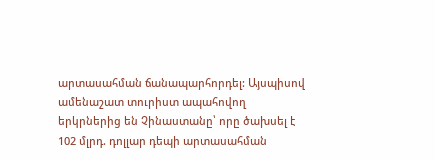արտասահման ճանապարհորդել: Այսպիսով ամենաշատ տուրիստ ապահովող երկրներից են Չինաստանը՝ որը ծախսել է 102 մլրդ. դոլլար դեպի արտասահման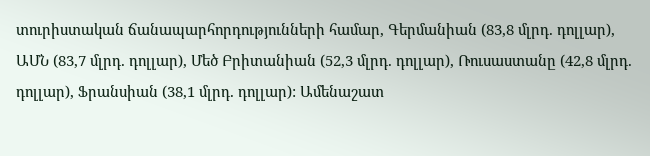տուրիստական ճանապարհորդությունների համար, Գերմանիան (83,8 մլրդ. դոլլար), ԱՄՆ (83,7 մլրդ. դոլլար), Մեծ Բրիտանիան (52,3 մլրդ. դոլլար), Ռուսաստանը (42,8 մլրդ. դոլլար), Ֆրանսիան (38,1 մլրդ. դոլլար): Ամենաշատ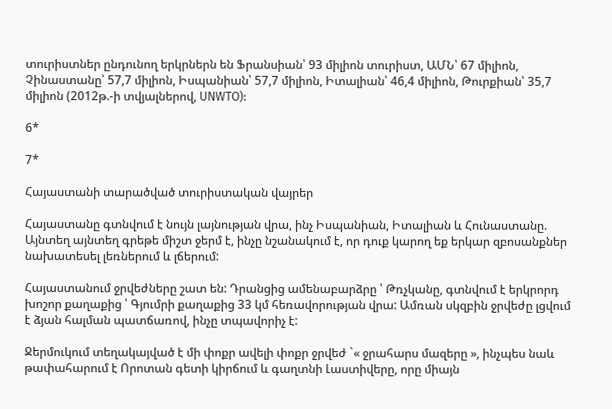տուրիստներ ընդունող երկրներն են Ֆրանսիան՝ 93 միլիոն տուրիստ, ԱՄՆ՝ 67 միլիոն, Չինաստանը՝ 57,7 միլիոն, Իսպանիան՝ 57,7 միլիոն, Իտալիան՝ 46,4 միլիոն, Թուրքիան՝ 35,7 միլիոն (2012թ.-ի տվյալներով, UNWTO):

6*

7*

Հայաստանի տարածված տուրիստական վայրեր

Հայաստանը գտնվում է նույն լայնության վրա, ինչ Իսպանիան, Իտալիան և Հունաստանը. Այնտեղ այնտեղ գրեթե միշտ ջերմ է, ինչը նշանակում է, որ դուք կարող եք երկար զբոսանքներ նախատեսել լեռներում և լճերում:

Հայաստանում ջրվեժները շատ են: Դրանցից ամենաբարձրը ՝ Թռչկանը, գտնվում է երկրորդ խոշոր քաղաքից ՝ Գյումրի քաղաքից 33 կմ հեռավորության վրա: Ամռան սկզբին ջրվեժը լցվում է ձյան հալման պատճառով, ինչը տպավորիչ է:

Ջերմուկում տեղակայված է մի փոքր ավելի փոքր ջրվեժ `« ջրահարս մազերը », ինչպես նաև թափահարում է Որոտան գետի կիրճում և գաղտնի Լաստիվերը, որը միայն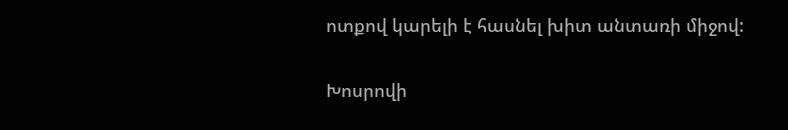ոտքով կարելի է հասնել խիտ անտառի միջով:

Խոսրովի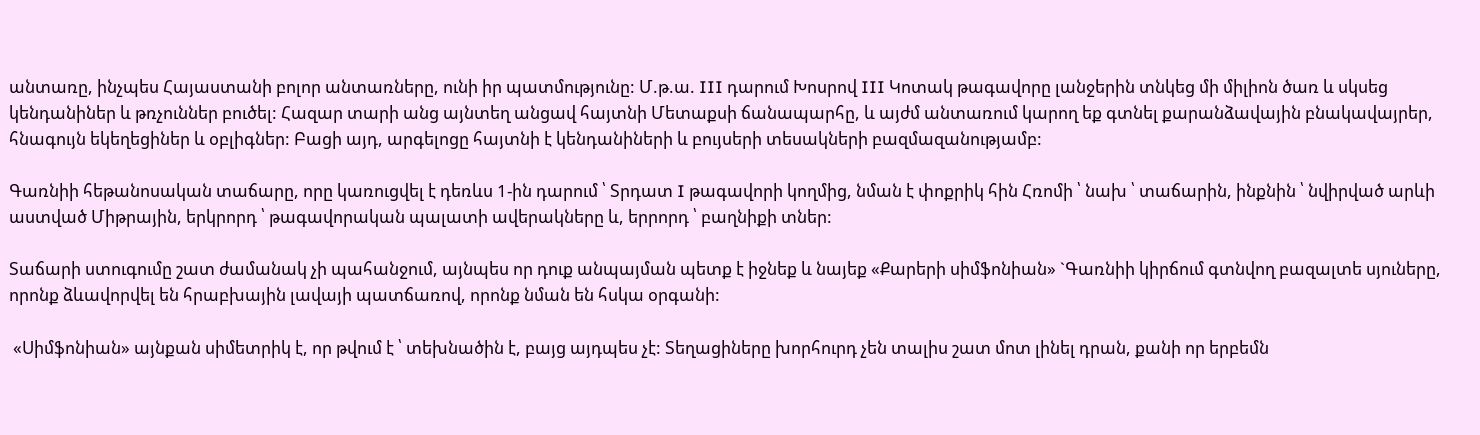անտառը, ինչպես Հայաստանի բոլոր անտառները, ունի իր պատմությունը: Մ.թ.ա. III դարում Խոսրով III Կոտակ թագավորը լանջերին տնկեց մի միլիոն ծառ և սկսեց կենդանիներ և թռչուններ բուծել: Հազար տարի անց այնտեղ անցավ հայտնի Մետաքսի ճանապարհը, և այժմ անտառում կարող եք գտնել քարանձավային բնակավայրեր, հնագույն եկեղեցիներ և օբլիգներ: Բացի այդ, արգելոցը հայտնի է կենդանիների և բույսերի տեսակների բազմազանությամբ:

Գառնիի հեթանոսական տաճարը, որը կառուցվել է դեռևս 1-ին դարում ՝ Տրդատ I թագավորի կողմից, նման է փոքրիկ հին Հռոմի ՝ նախ ՝ տաճարին, ինքնին ՝ նվիրված արևի աստված Միթրային, երկրորդ ՝ թագավորական պալատի ավերակները և, երրորդ ՝ բաղնիքի տներ:

Տաճարի ստուգումը շատ ժամանակ չի պահանջում, այնպես որ դուք անպայման պետք է իջնեք և նայեք «Քարերի սիմֆոնիան» `Գառնիի կիրճում գտնվող բազալտե սյուները, որոնք ձևավորվել են հրաբխային լավայի պատճառով, որոնք նման են հսկա օրգանի:

 «Սիմֆոնիան» այնքան սիմետրիկ է, որ թվում է ՝ տեխնածին է, բայց այդպես չէ: Տեղացիները խորհուրդ չեն տալիս շատ մոտ լինել դրան, քանի որ երբեմն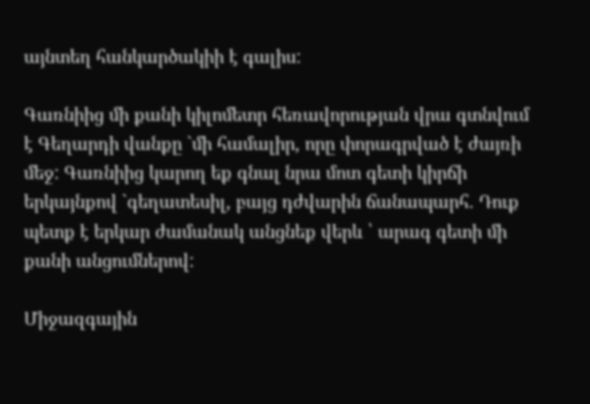այնտեղ հանկարծակիի է գալիս:

Գառնիից մի քանի կիլոմետր հեռավորության վրա գտնվում է Գեղարդի վանքը `մի համալիր, որը փորագրված է ժայռի մեջ: Գառնիից կարող եք գնալ նրա մոտ գետի կիրճի երկայնքով `գեղատեսիլ, բայց դժվարին ճանապարհ. Դուք պետք է երկար ժամանակ անցնեք վերև ՝ արագ գետի մի քանի անցումներով:

Միջազգային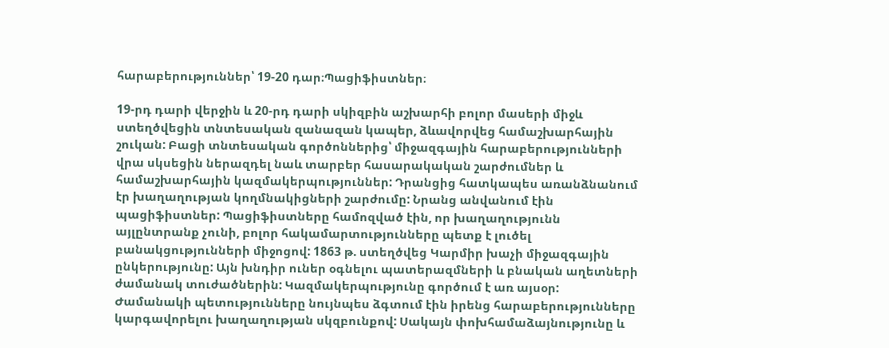հարաբերություններ՝ 19-20 դար։Պացիֆիստներ։

19-րդ դարի վերջին և 20-րդ դարի սկիզբին աշխարհի բոլոր մասերի միջև ստեղծվեցին տնտեսական զանազան կապեր, ձևավորվեց համաշխարհային շուկան: Բացի տնտեսական գործոններից՝ միջազգային հարաբերությունների վրա սկսեցին ներազդել նաև տարբեր հասարակական շարժումներ և համաշխարհային կազմակերպություններ: Դրանցից հատկապես առանձնանում էր խաղաղության կողմնակիցների շարժումը: Նրանց անվանում էին պացիֆիստներ: Պացիֆիստները համոզված էին, որ խաղաղությունն այլընտրանք չունի, բոլոր հակամարտությունները պետք է լուծել բանակցությունների միջոցով: 1863 թ. ստեղծվեց Կարմիր խաչի միջազգային ընկերությունը: Այն խնդիր ուներ օգնելու պատերազմների և բնական աղետների ժամանակ տուժածներին: Կազմակերպությունը գործում է առ այսօր: Ժամանակի պետությունները նույնպես ձգտում էին իրենց հարաբերությունները կարգավորելու խաղաղության սկզբունքով: Սակայն փոխհամաձայնությունը և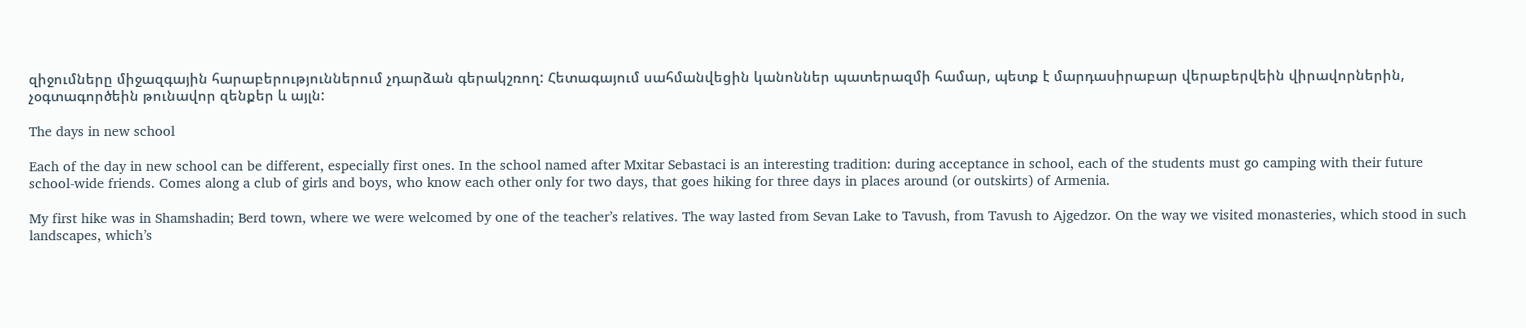զիջումները միջազգային հարաբերություններում չդարձան գերակշռող: Հետագայում սահմանվեցին կանոններ պատերազմի համար, պետք է մարդասիրաբար վերաբերվեին վիրավորներին, չօգտագործեին թունավոր զենքեր և այլն:

The days in new school

Each of the day in new school can be different, especially first ones. In the school named after Mxitar Sebastaci is an interesting tradition: during acceptance in school, each of the students must go camping with their future school-wide friends. Comes along a club of girls and boys, who know each other only for two days, that goes hiking for three days in places around (or outskirts) of Armenia.

My first hike was in Shamshadin; Berd town, where we were welcomed by one of the teacher’s relatives. The way lasted from Sevan Lake to Tavush, from Tavush to Ajgedzor. On the way we visited monasteries, which stood in such landscapes, which’s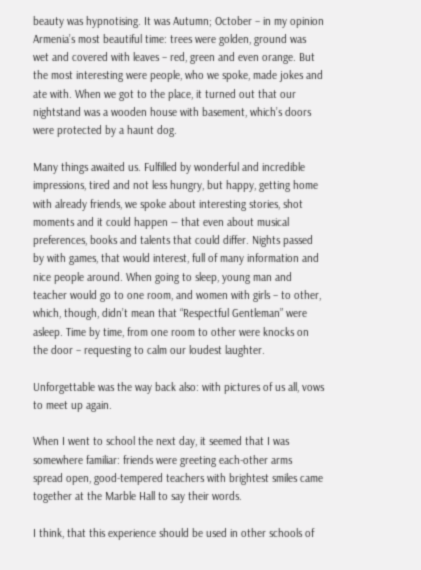beauty was hypnotising. It was Autumn; October – in my opinion Armenia’s most beautiful time: trees were golden, ground was wet and covered with leaves – red, green and even orange. But the most interesting were people, who we spoke, made jokes and ate with. When we got to the place, it turned out that our nightstand was a wooden house with basement, which’s doors were protected by a haunt dog.

Many things awaited us. Fulfilled by wonderful and incredible impressions, tired and not less hungry, but happy, getting home with already friends, we spoke about interesting stories, shot moments and it could happen — that even about musical preferences, books and talents that could differ. Nights passed by with games, that would interest, full of many information and nice people around. When going to sleep, young man and teacher would go to one room, and women with girls – to other, which, though, didn’t mean that “Respectful Gentleman” were asleep. Time by time, from one room to other were knocks on the door – requesting to calm our loudest laughter.

Unforgettable was the way back also: with pictures of us all, vows to meet up again.

When I went to school the next day, it seemed that I was somewhere familiar: friends were greeting each-other arms spread open, good-tempered teachers with brightest smiles came together at the Marble Hall to say their words.

I think, that this experience should be used in other schools of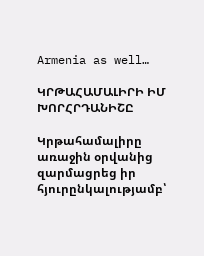Armenia as well…

ԿՐԹԱՀԱՄԱԼԻՐԻ ԻՄ ԽՈՐՀՐԴԱՆԻՇԸ

Կրթահամալիրը առաջին օրվանից զարմացրեց իր հյուրընկալությամբ՝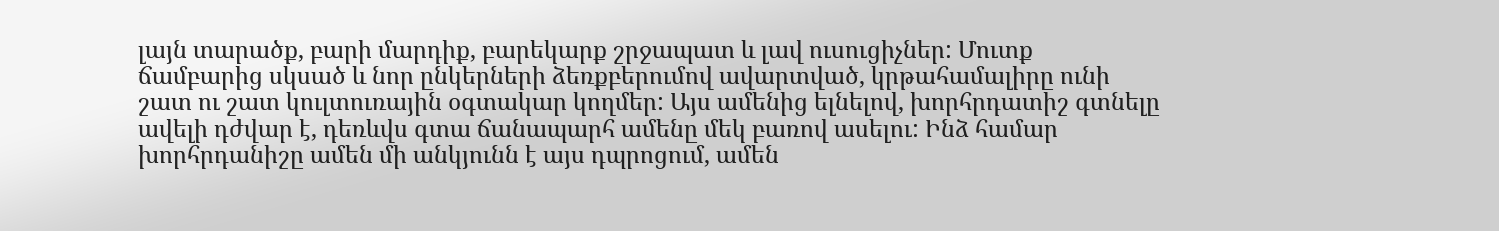լայն տարածք, բարի մարդիք, բարեկարք շրջապատ և լավ ուսուցիչներ: Մուտք ճամբարից սկսած և նոր ընկերների ձեռքբերումով ավարտված, կրթահամալիրը ունի շատ ու շատ կուլտուռային օգտակար կողմեր: Այս ամենից ելնելով, խորհրդատիշ գտնելը ավելի դժվար է, դեռևվս գտա ճանապարհ ամենը մեկ բառով ասելու: Ինձ համար խորհրդանիշը ամեն մի անկյունն է այս դպրոցում, ամեն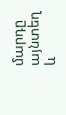մարդը այնտեղ և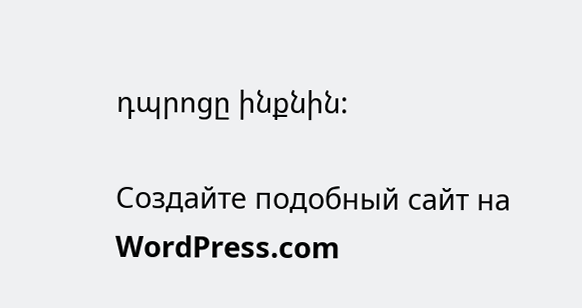դպրոցը ինքնին:

Создайте подобный сайт на WordPress.com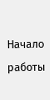Начало работы